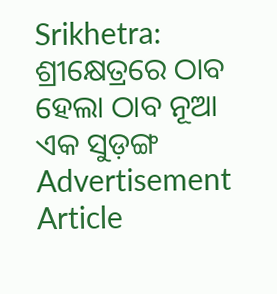Srikhetra: ଶ୍ରୀକ୍ଷେତ୍ରରେ ଠାବ ହେଲା ଠାବ ନୂଆ ଏକ ସୁଡ଼ଙ୍ଗ
Advertisement
Article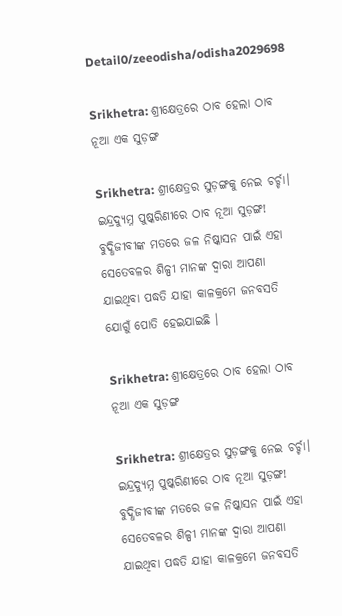Detail0/zeeodisha/odisha2029698

Srikhetra: ଶ୍ରୀକ୍ଷେତ୍ରରେ ଠାବ ହେଲା ଠାବ ନୂଆ ଏକ ସୁଡ଼ଙ୍ଗ

Srikhetra: ଶ୍ରୀକ୍ଷେତ୍ରର ସୁଡ଼ଙ୍ଗକୁ ନେଇ ଚର୍ଚ୍ଚା। ଇନ୍ଦ୍ରଦ୍ୟୁମ୍ନ ପୁଷ୍କରିଣୀରେ ଠାବ ନୂଆ ସୁଡ଼ଙ୍ଗ! ବୁଦ୍ଧିଜୀବୀଙ୍କ ମତରେ ଜଳ ନିଷ୍କାସନ ପାଇଁ ଏହା ସେତେବଳର ଶିଳ୍ପୀ ମାନଙ୍କ ଦ୍ଵାରା ଆପଣା ଯାଇଥିବା ପଦ୍ଧତି ଯାହା କାଳକ୍ରମେ ଜନବସତି ଯୋଗୁଁ ପୋତି ହେଇଯାଇଛି ।

Srikhetra: ଶ୍ରୀକ୍ଷେତ୍ରରେ ଠାବ ହେଲା ଠାବ ନୂଆ ଏକ ସୁଡ଼ଙ୍ଗ

Srikhetra: ଶ୍ରୀକ୍ଷେତ୍ରର ସୁଡ଼ଙ୍ଗକୁ ନେଇ ଚର୍ଚ୍ଚା। ଇନ୍ଦ୍ରଦ୍ୟୁମ୍ନ ପୁଷ୍କରିଣୀରେ ଠାବ ନୂଆ ସୁଡ଼ଙ୍ଗ! ବୁଦ୍ଧିଜୀବୀଙ୍କ ମତରେ ଜଳ ନିଷ୍କାସନ ପାଇଁ ଏହା ସେତେବଳର ଶିଳ୍ପୀ ମାନଙ୍କ ଦ୍ଵାରା ଆପଣା ଯାଇଥିବା ପଦ୍ଧତି ଯାହା କାଳକ୍ରମେ ଜନବସତି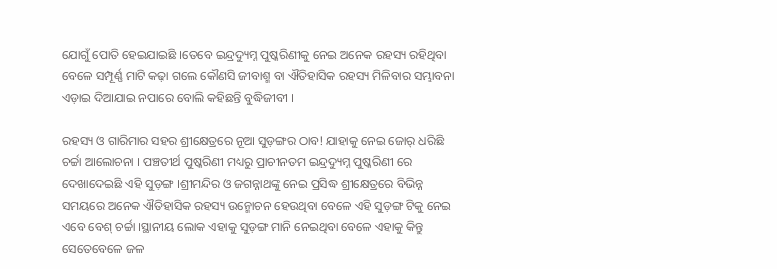ଯୋଗୁଁ ପୋତି ହେଇଯାଇଛି ।ତେବେ ଇନ୍ଦ୍ରଦ୍ୟୁମ୍ନ ପୁଷ୍କରିଣୀକୁ ନେଇ ଅନେକ ରହସ୍ୟ ରହିଥିବା ବେଳେ ସମ୍ପୂର୍ଣ୍ଣ ମାଟି କଢ଼ା ଗଲେ କୌଣସି ଜୀବାଶ୍ମ ବା ଐତିହାସିକ ରହସ୍ୟ ମିଳିବାର ସମ୍ଭାବନା ଏଡ଼ାଇ ଦିଆଯାଇ ନପାରେ ବୋଲି କହିଛନ୍ତି ବୁଦ୍ଧିଜୀବୀ ।

ରହସ୍ୟ ଓ ଗାରିମାର ସହର ଶ୍ରୀକ୍ଷେତ୍ରରେ ନୂଆ ସୁଡ଼ଙ୍ଗର ଠାବ! ଯାହାକୁ ନେଇ ଜୋର୍ ଧରିଛି ଚର୍ଚ୍ଚା ଆଲୋଚନା । ପଞ୍ଚତୀର୍ଥ ପୁଷ୍କରିଣୀ ମଧ୍ୟରୁ ପ୍ରାଚୀନତମ ଇନ୍ଦ୍ରଦ୍ୟୁମ୍ନ ପୁଷ୍କରିଣୀ ରେ ଦେଖାଦେଇଛି ଏହି ସୁଡ଼ଙ୍ଗ ।ଶ୍ରୀମନ୍ଦିର ଓ ଜଗନ୍ନାଥଙ୍କୁ ନେଇ ପ୍ରସିଦ୍ଧ ଶ୍ରୀକ୍ଷେତ୍ରରେ ବିଭିନ୍ନ ସମୟରେ ଅନେକ ଐତିହାସିକ ରହସ୍ୟ ଉନ୍ମୋଚନ ହେଉଥିବା ବେଳେ ଏହି ସୁଡ଼ଙ୍ଗ ଟିକୁ ନେଇ ଏବେ ବେଶ୍ ଚର୍ଚ୍ଚା ।ସ୍ଥାନୀୟ ଲୋକ ଏହାକୁ ସୁଡ଼ଙ୍ଗ ମାନି ନେଇଥିବା ବେଳେ ଏହାକୁ କିନ୍ତୁ ସେତେବେଳେ ଜଳ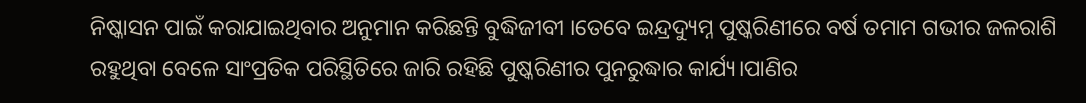ନିଷ୍କାସନ ପାଇଁ କରାଯାଇଥିବାର ଅନୁମାନ କରିଛନ୍ତି ବୁଦ୍ଧିଜୀବୀ ।ତେବେ ଇନ୍ଦ୍ରଦ୍ୟୁମ୍ନ ପୁଷ୍କରିଣୀରେ ବର୍ଷ ତମାମ ଗଭୀର ଜଳରାଶି ରହୁଥିବା ବେଳେ ସାଂପ୍ରତିକ ପରିସ୍ଥିତିରେ ଜାରି ରହିଛି ପୁଷ୍କରିଣୀର ପୁନରୁଦ୍ଧାର କାର୍ଯ୍ୟ।ପାଣିର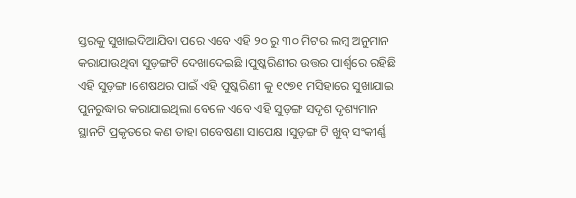ସ୍ତରକୁ ସୁଖାଇଦିଆଯିବା ପରେ ଏବେ ଏହି ୨୦ ରୁ ୩୦ ମିଟର ଲମ୍ବ ଅନୁମାନ କରାଯାଉଥିବା ସୁଡ଼ଙ୍ଗଟି ଦେଖାଦେଇଛି ।ପୁଷ୍କରିଣୀର ଉତ୍ତର ପାର୍ଶ୍ୱରେ ରହିଛି ଏହି ସୁଡ଼ଙ୍ଗ ।ଶେଷଥର ପାଇଁ ଏହି ପୁଷ୍କରିଣୀ କୁ ୧୯୭୧ ମସିହାରେ ସୁଖାଯାଇ ପୁନରୁଦ୍ଧାର କରାଯାଇଥିଲା ବେଳେ ଏବେ ଏହି ସୁଡ଼ଙ୍ଗ ସଦୃଶ ଦୃଶ୍ୟମାନ ସ୍ଥାନଟି ପ୍ରକୃତରେ କଣ ତାହା ଗବେଷଣା ସାପେକ୍ଷ ।ସୁଡ଼ଙ୍ଗ ଟି ଖୁବ୍ ସଂକୀର୍ଣ୍ଣ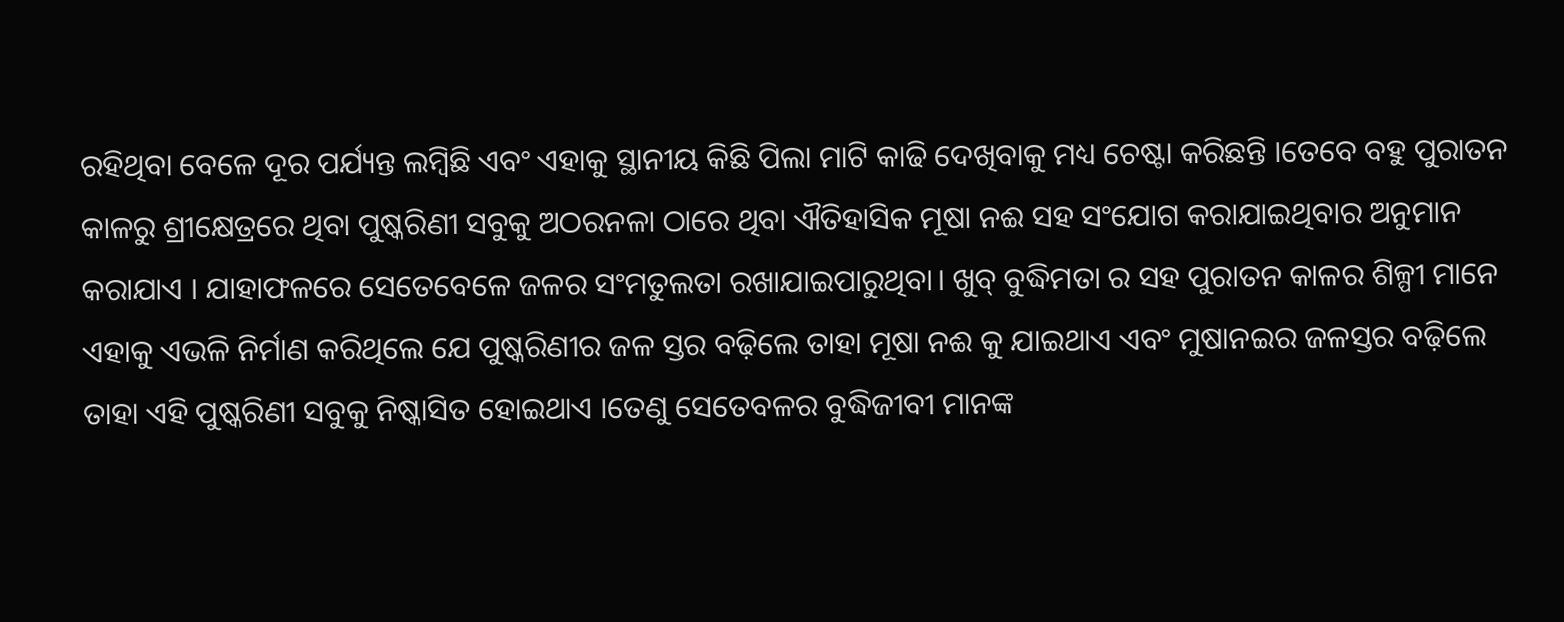ରହିଥିବା ବେଳେ ଦୂର ପର୍ଯ୍ୟନ୍ତ ଲମ୍ବିଛି ଏବଂ ଏହାକୁ ସ୍ଥାନୀୟ କିଛି ପିଲା ମାଟି କାଢି ଦେଖିବାକୁ ମଧ୍ୟ ଚେଷ୍ଟା କରିଛନ୍ତି ।ତେବେ ବହୁ ପୁରାତନ କାଳରୁ ଶ୍ରୀକ୍ଷେତ୍ରରେ ଥିବା ପୁଷ୍କରିଣୀ ସବୁକୁ ଅଠରନଳା ଠାରେ ଥିବା ଐତିହାସିକ ମୂଷା ନଈ ସହ ସଂଯୋଗ କରାଯାଇଥିବାର ଅନୁମାନ କରାଯାଏ । ଯାହାଫଳରେ ସେତେବେଳେ ଜଳର ସଂମତୁଲତା ରଖାଯାଇପାରୁଥିବା। ଖୁବ୍ ବୁଦ୍ଧିମତା ର ସହ ପୁରାତନ କାଳର ଶିଳ୍ପୀ ମାନେ ଏହାକୁ ଏଭଳି ନିର୍ମାଣ କରିଥିଲେ ଯେ ପୁଷ୍କରିଣୀର ଜଳ ସ୍ତର ବଢ଼ିଲେ ତାହା ମୂଷା ନଈ କୁ ଯାଇଥାଏ ଏବଂ ମୁଷାନଇର ଜଳସ୍ତର ବଢ଼ିଲେ ତାହା ଏହି ପୁଷ୍କରିଣୀ ସବୁକୁ ନିଷ୍କାସିତ ହୋଇଥାଏ ।ତେଣୁ ସେତେବଳର ବୁଦ୍ଧିଜୀବୀ ମାନଙ୍କ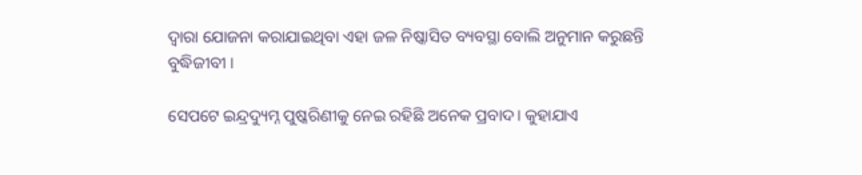ଦ୍ଵାରା ଯୋଜନା କରାଯାଇଥିବା ଏହା ଜଳ ନିଷ୍କାସିତ ବ୍ୟବସ୍ଥା ବୋଲି ଅନୁମାନ କରୁଛନ୍ତି ବୁଦ୍ଧିଜୀବୀ ।

ସେପଟେ ଇନ୍ଦ୍ରଦ୍ୟୁମ୍ନ ପୁଷ୍କରିଣୀକୁ ନେଇ ରହିଛି ଅନେକ ପ୍ରବାଦ। କୁହାଯାଏ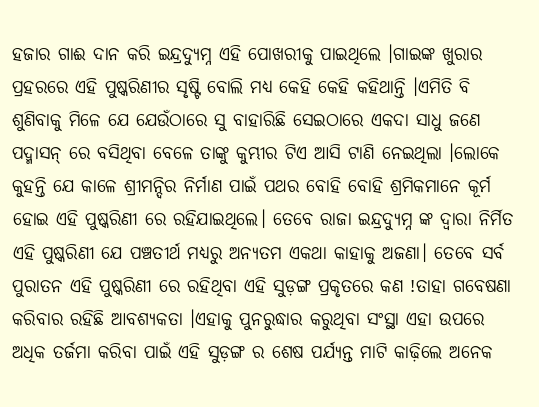ହଜାର ଗାଈ ଦାନ କରି ଇନ୍ଦ୍ରଦ୍ୟୁମ୍ନ ଏହି ପୋଖରୀକୁ ପାଇଥିଲେ ।ଗାଇଙ୍କ ଖୁରାର ପ୍ରହରରେ ଏହି ପୁଷ୍କରିଣୀର ସୃଷ୍ଟି ବୋଲି ମଧ୍ୟ କେହି କେହି କହିଥାନ୍ତି ।ଏମିତି ବି ଶୁଣିବାକୁ ମିଳେ ଯେ ଯେଉଁଠାରେ ସୁ ବାହାରିଛି ସେଇଠାରେ ଏକଦା ସାଧୁ ଜଣେ ପଦ୍ମାସନ୍ ରେ ବସିଥିବା ବେଳେ ତାଙ୍କୁ କୁମ୍ଭୀର ଟିଏ ଆସି ଟାଣି ନେଇଥିଲା ।ଲୋକେ କୁହନ୍ତି ଯେ କାଳେ ଶ୍ରୀମନ୍ଦିର ନିର୍ମାଣ ପାଇଁ ପଥର ବୋହି ବୋହି ଶ୍ରମିକମାନେ କୂର୍ମ ହୋଇ ଏହି ପୁଷ୍କରିଣୀ ରେ ରହିଯାଇଥିଲେ। ତେବେ ରାଜା ଇନ୍ଦ୍ରଦ୍ୟୁମ୍ନ ଙ୍କ ଦ୍ଵାରା ନିର୍ମିତ ଏହି ପୁଷ୍କରିଣୀ ଯେ ପଞ୍ଚତୀର୍ଥ ମଧ୍ୟରୁ ଅନ୍ୟତମ ଏକଥା କାହାକୁ ଅଜଣା। ତେବେ ସର୍ବ ପୁରାତନ ଏହି ପୁଷ୍କରିଣୀ ରେ ରହିଥିବା ଏହି ସୁଡ଼ଙ୍ଗ ପ୍ରକୃତରେ କଣ !ତାହା ଗବେଷଣା କରିବାର ରହିଛି ଆବଶ୍ୟକତା ।ଏହାକୁ ପୁନରୁଦ୍ଧାର କରୁଥିବା ସଂସ୍ଥା ଏହା ଉପରେ ଅଧିକ ତର୍ଜମା କରିବା ପାଇଁ ଏହି ସୁଡ଼ଙ୍ଗ ର ଶେଷ ପର୍ଯ୍ୟନ୍ତ ମାଟି କାଢ଼ିଲେ ଅନେକ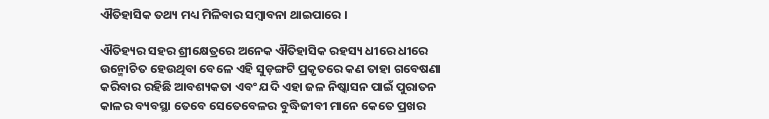ଐତିହାସିକ ତଥ୍ୟ ମଧ୍ୟ ମିଳିବାର ସମ୍ବାବନା ଥାଇପାରେ ।

ଐତିହ୍ୟର ସହର ଶ୍ରୀକ୍ଷେତ୍ରରେ ଅନେକ ଐତିହାସିକ ରହସ୍ୟ ଧୀରେ ଧୀରେ ଉନ୍ମୋଚିତ ହେଉଥିବା ବେଳେ ଏହି ସୁଡ଼ଙ୍ଗଟି ପ୍ରକୃତରେ କଣ ତାହା ଗବେଷଣା କରିବାର ରହିଛି ଆବଶ୍ୟକତା ଏବଂ ଯଦି ଏହା ଜଳ ନିଷ୍କାସନ ପାଇଁ ପୁରାତନ କାଳର ବ୍ୟବସ୍ଥା ତେବେ ସେତେବେଳର ବୁଦ୍ଧିଜୀବୀ ମାନେ କେତେ ପ୍ରଖର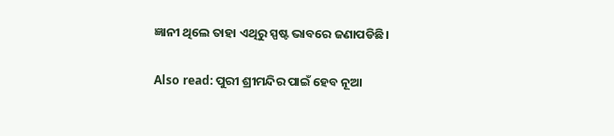ଜ୍ଞାନୀ ଥିଲେ ତାହା ଏଥିରୁ ସ୍ପଷ୍ଟ ଭାବରେ ଜଣାପଡିଛି।

Also read: ପୁରୀ ଶ୍ରୀମନ୍ଦିର ପାଇଁ ହେବ ନୂଆ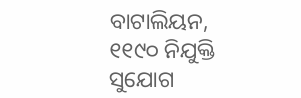ବାଟାଲିୟନ, ୧୧୯୦ ନିଯୁକ୍ତି ସୁଯୋଗ